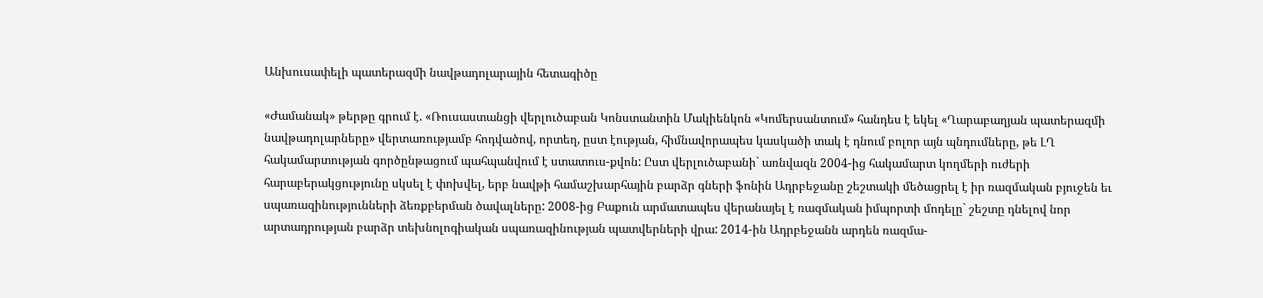Անխուսափելի պատերազմի նավթադոլարային հետագիծը

«Ժամանակ» թերթը գրում է. «Ռուսաստանցի վերլուծաբան Կոնստանտին Մակիենկոն «Կոմերսանտում» հանդես է եկել «Ղարաբաղյան պատերազմի նավթադոլարները» վերտառությամբ հոդվածով, որտեղ, ըստ էության, հիմնավորապես կասկածի տակ է դնում բոլոր այն պնդումները, թե ԼՂ հակամարտության գործընթացում պահպանվում է ստատուս-քվոն: Ըստ վերլուծաբանի` առնվազն 2004-ից հակամարտ կողմերի ուժերի հարաբերակցությունը սկսել է փոխվել, երբ նավթի համաշխարհային բարձր գների ֆոնին Ադրբեջանը շեշտակի մեծացրել է իր ռազմական բյուջեն եւ սպառազինությունների ձեռքբերման ծավալները: 2008-ից Բաքուն արմատապես վերանայել է ռազմական իմպորտի մոդելը` շեշտը դնելով նոր արտադրության բարձր տեխնոլոգիական սպառազինության պատվերների վրա: 2014-ին Ադրբեջանն արդեն ռազմա-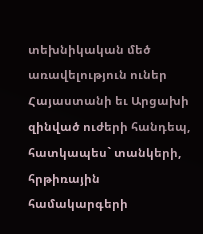տեխնիկական մեծ առավելություն ուներ Հայաստանի եւ Արցախի զինված ուժերի հանդեպ, հատկապես` տանկերի, հրթիռային համակարգերի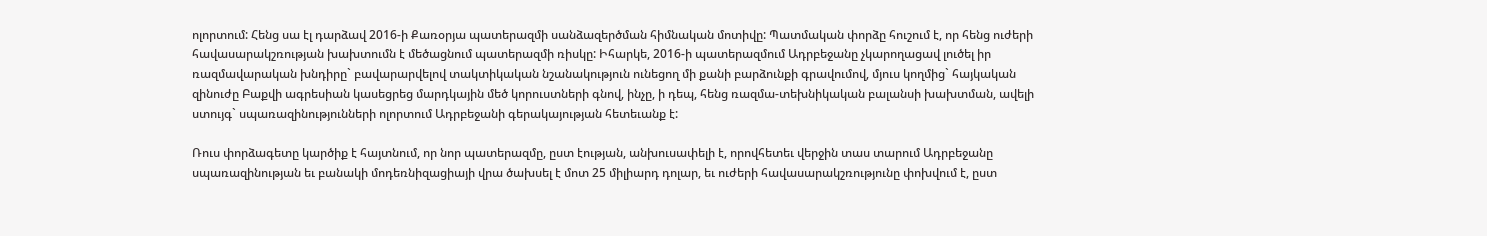ոլորտում: Հենց սա էլ դարձավ 2016-ի Քառօրյա պատերազմի սանձազերծման հիմնական մոտիվը: Պատմական փորձը հուշում է, որ հենց ուժերի հավասարակշռության խախտումն է մեծացնում պատերազմի ռիսկը: Իհարկե, 2016-ի պատերազմում Ադրբեջանը չկարողացավ լուծել իր ռազմավարական խնդիրը` բավարարվելով տակտիկական նշանակություն ունեցող մի քանի բարձունքի գրավումով, մյուս կողմից` հայկական զինուժը Բաքվի ագրեսիան կասեցրեց մարդկային մեծ կորուստների գնով, ինչը, ի դեպ, հենց ռազմա-տեխնիկական բալանսի խախտման, ավելի ստույգ` սպառազինությունների ոլորտում Ադրբեջանի գերակայության հետեւանք է:

Ռուս փորձագետը կարծիք է հայտնում, որ նոր պատերազմը, ըստ էության, անխուսափելի է, որովհետեւ վերջին տաս տարում Ադրբեջանը սպառազինության եւ բանակի մոդեռնիզացիայի վրա ծախսել է մոտ 25 միլիարդ դոլար, եւ ուժերի հավասարակշռությունը փոխվում է, ըստ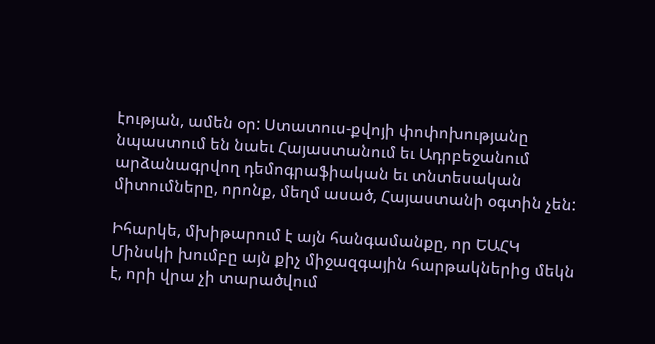էության, ամեն օր: Ստատուս-քվոյի փոփոխությանը նպաստում են նաեւ Հայաստանում եւ Ադրբեջանում արձանագրվող դեմոգրաֆիական եւ տնտեսական միտումները, որոնք, մեղմ ասած, Հայաստանի օգտին չեն:

Իհարկե, մխիթարում է այն հանգամանքը, որ ԵԱՀԿ Մինսկի խումբը այն քիչ միջազգային հարթակներից մեկն է, որի վրա չի տարածվում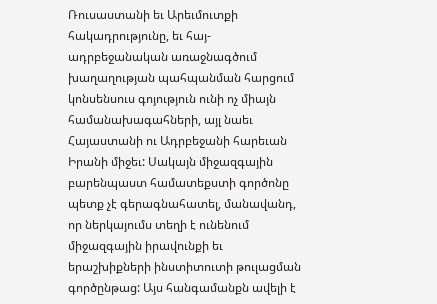Ռուսաստանի եւ Արեւմուտքի հակադրությունը, եւ հայ-ադրբեջանական առաջնագծում խաղաղության պահպանման հարցում կոնսենսուս գոյություն ունի ոչ միայն համանախագահների, այլ նաեւ Հայաստանի ու Ադրբեջանի հարեւան Իրանի միջեւ: Սակայն միջազգային բարենպաստ համատեքստի գործոնը պետք չէ գերագնահատել, մանավանդ, որ ներկայումս տեղի է ունենում միջազգային իրավունքի եւ երաշխիքների ինստիտուտի թուլացման գործընթաց: Այս հանգամանքն ավելի է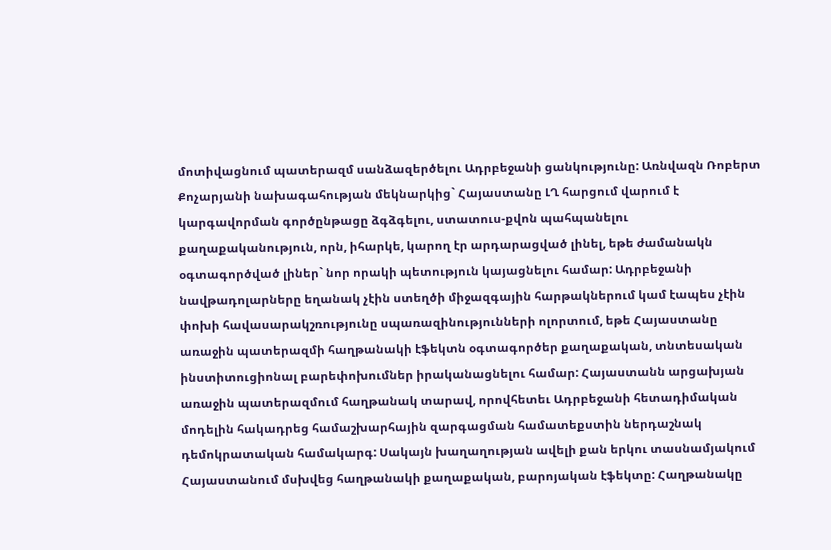մոտիվացնում պատերազմ սանձազերծելու Ադրբեջանի ցանկությունը: Առնվազն Ռոբերտ Քոչարյանի նախագահության մեկնարկից` Հայաստանը ԼՂ հարցում վարում է կարգավորման գործընթացը ձգձգելու, ստատուս-քվոն պահպանելու քաղաքականություն, որն, իհարկե, կարող էր արդարացված լինել, եթե ժամանակն օգտագործված լիներ` նոր որակի պետություն կայացնելու համար: Ադրբեջանի նավթադոլարները եղանակ չէին ստեղծի միջազգային հարթակներում կամ էապես չէին փոխի հավասարակշռությունը սպառազինությունների ոլորտում, եթե Հայաստանը առաջին պատերազմի հաղթանակի էֆեկտն օգտագործեր քաղաքական, տնտեսական ինստիտուցիոնալ բարեփոխումներ իրականացնելու համար: Հայաստանն արցախյան առաջին պատերազմում հաղթանակ տարավ, որովհետեւ Ադրբեջանի հետադիմական մոդելին հակադրեց համաշխարհային զարգացման համատեքստին ներդաշնակ դեմոկրատական համակարգ: Սակայն խաղաղության ավելի քան երկու տասնամյակում Հայաստանում մսխվեց հաղթանակի քաղաքական, բարոյական էֆեկտը: Հաղթանակը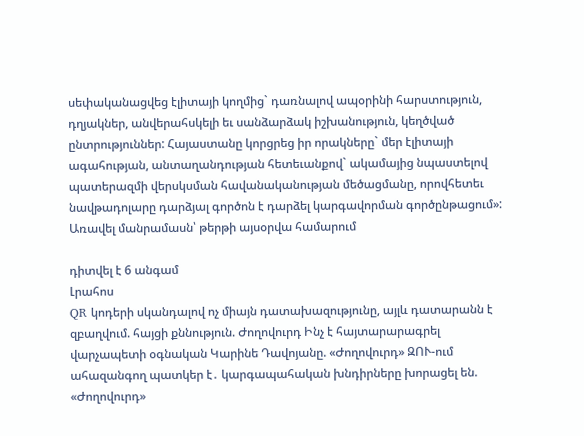սեփականացվեց էլիտայի կողմից` դառնալով ապօրինի հարստություն, դղյակներ, անվերահսկելի եւ սանձարձակ իշխանություն, կեղծված ընտրություններ: Հայաստանը կորցրեց իր որակները` մեր էլիտայի ագահության, անտաղանդության հետեւանքով` ակամայից նպաստելով պատերազմի վերսկսման հավանականության մեծացմանը, որովհետեւ նավթադոլարը դարձյալ գործոն է դարձել կարգավորման գործընթացում»: Առավել մանրամասն՝ թերթի այսօրվա համարում

դիտվել է 6 անգամ
Լրահոս
QR կոդերի սկանդալով ոչ միայն դատախազությունը, այլև դատարանն է զբաղվում. հայցի քննություն. Ժողովուրդ Ինչ է հայտարարագրել վարչապետի օգնական Կարինե Դավոյանը. «Ժողովուրդ» ԶՈՒ-ում ահազանգող պատկեր է․ կարգապահական խնդիրները խորացել են. «Ժողովուրդ»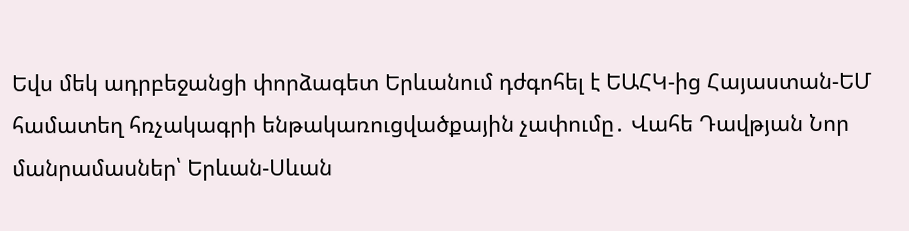Եվս մեկ ադրբեջանցի փորձագետ Երևանում դժգոհել է ԵԱՀԿ-ից Հայաստան-ԵՄ համատեղ հռչակագրի ենթակառուցվածքային չափումը․ Վահե Դավթյան Նոր մանրամասներ՝ Երևան-Սևան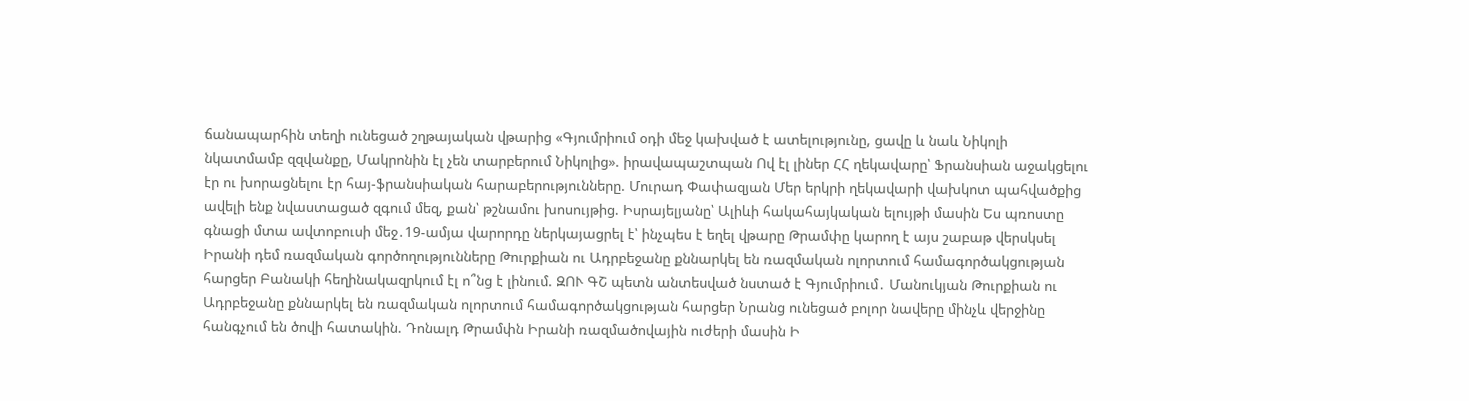ճանապարհին տեղի ունեցած շղթայական վթարից «Գյումրիում օդի մեջ կախված է ատելությունը, ցավը և նաև Նիկոլի նկատմամբ զզվանքը, Մակրոնին էլ չեն տարբերում Նիկոլից». իրավապաշտպան Ով էլ լիներ ՀՀ ղեկավարը՝ Ֆրանսիան աջակցելու էր ու խորացնելու էր հայ-ֆրանսիական հարաբերությունները. Մուրադ Փափազյան Մեր երկրի ղեկավարի վախկոտ պահվածքից ավելի ենք նվաստացած զգում մեզ, քան՝ թշնամու խոսույթից. Իսրայելյանը՝ Ալիևի հակահայկական ելույթի մասին Ես պռոստը գնացի մտա ավտոբուսի մեջ․19-ամյա վարորդը ներկայացրել է՝ ինչպես է եղել վթարը Թրամփը կարող է այս շաբաթ վերսկսել Իրանի դեմ ռազմական գործողությունները Թուրքիան ու Ադրբեջանը քննարկել են ռազմական ոլորտում համագործակցության հարցեր Բանակի հեղինակազրկում էլ ո՞նց է լինում. ԶՈՒ ԳՇ պետն անտեսված նստած է Գյումրիում․ Մանուկյան Թուրքիան ու Ադրբեջանը քննարկել են ռազմական ոլորտում համագործակցության հարցեր Նրանց ունեցած բոլոր նավերը մինչև վերջինը հանգչում են ծովի հատակին. Դոնալդ Թրամփն Իրանի ռազմածովային ուժերի մասին Ի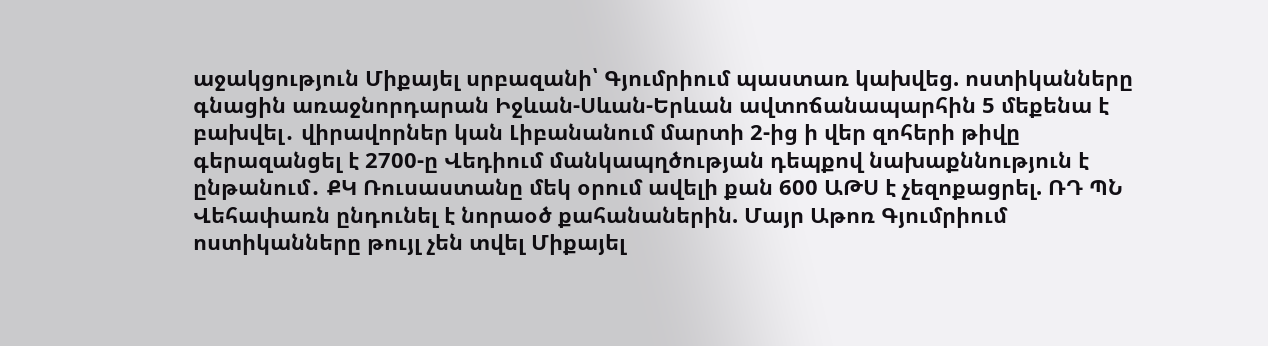աջակցություն Միքայել սրբազանի՝ Գյումրիում պաստառ կախվեց. ոստիկանները գնացին առաջնորդարան Իջևան-Սևան-Երևան ավտոճանապարհին 5 մեքենա է բախվել․ վիրավորներ կան Լիբանանում մարտի 2-ից ի վեր զոհերի թիվը գերազանցել է 2700-ը Վեդիում մանկապղծության դեպքով նախաքննություն է ընթանում․ ՔԿ Ռուսաստանը մեկ օրում ավելի քան 600 ԱԹՍ է չեզոքացրել. ՌԴ ՊՆ Վեհափառն ընդունել է նորաօծ քահանաներին. Մայր Աթոռ Գյումրիում ոստիկանները թույլ չեն տվել Միքայել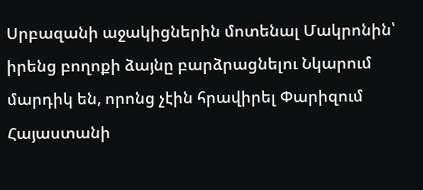Սրբազանի աջակիցներին մոտենալ Մակրոնին՝ իրենց բողոքի ձայնը բարձրացնելու Նկարում մարդիկ են, որոնց չէին հրավիրել Փարիզում Հայաստանի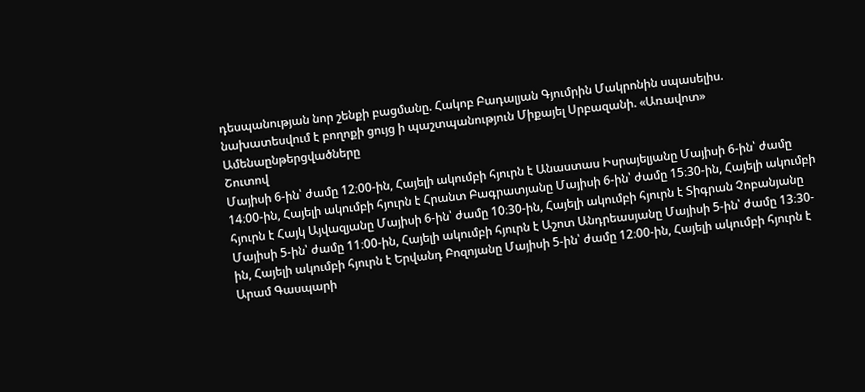դեսպանության նոր շենքի բացմանը. Հակոբ Բադալյան Գյումրին Մակրոնին սպասելիս. նախատեսվում է բողոքի ցույց ի պաշտպանություն Միքայել Սրբազանի. «Առավոտ»
Ամենաընթերցվածները
Շուտով
Մայիսի 6-ին՝ ժամը 12։00-ին, Հայելի ակումբի հյուրն է Անաստաս Իսրայելյանը Մայիսի 6-ին՝ ժամը 14։00-ին, Հայելի ակումբի հյուրն է Հրանտ Բագրատյանը Մայիսի 6-ին՝ ժամը 15։30-ին, Հայելի ակումբի հյուրն է Հայկ Այվազյանը Մայիսի 6-ին՝ ժամը 10։30-ին, Հայելի ակումբի հյուրն է Տիգրան Չոբանյանը Մայիսի 5-ին՝ ժամը 11։00-ին, Հայելի ակումբի հյուրն է Աշոտ Անդրեասյանը Մայիսի 5-ին՝ ժամը 13։30-ին, Հայելի ակումբի հյուրն է Երվանդ Բոզոյանը Մայիսի 5-ին՝ ժամը 12։00-ին, Հայելի ակումբի հյուրն է Արամ Գասպարի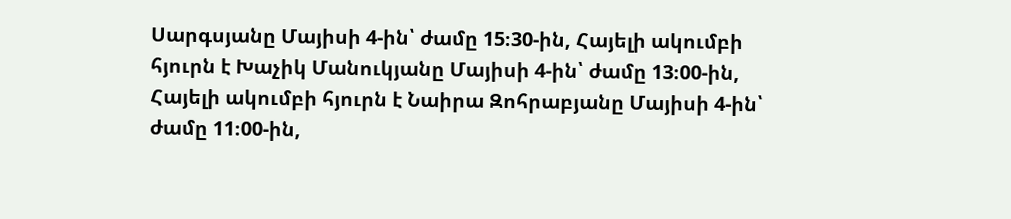Սարգսյանը Մայիսի 4-ին՝ ժամը 15։30-ին, Հայելի ակումբի հյուրն է Խաչիկ Մանուկյանը Մայիսի 4-ին՝ ժամը 13։00-ին, Հայելի ակումբի հյուրն է Նաիրա Զոհրաբյանը Մայիսի 4-ին՝ ժամը 11։00-ին,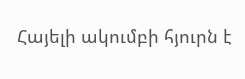Հայելի ակումբի հյուրն է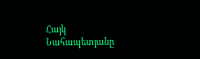Հայկ Նահապետյանը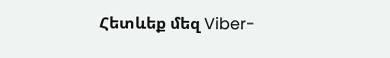Հետևեք մեզ Viber-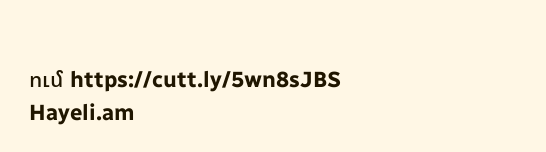ում https://cutt.ly/5wn8sJBS
Hayeli.am